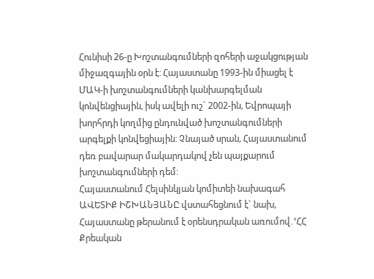Հունիսի 26-ը Խոշտանգումների զոհերի աջակցության միջազգային օրն է: Հայաստանը 1993-ին միացել է ՄԱԿ-ի խոշտանգումների կանխարգելման կոնվենցիային, իսկ ավելի ուշ` 2002-ին, Եվրոպայի խորհրդի կողմից ընդունված խոշտանգումների արգելքի կոնվեցիային: Չնայած սրան, Հայաստանում դեռ բավարար մակարդակով չեն պայքարում խոշտանգումների դեմ:
Հայաստանում Հելսինկյան կոմիտեի նախագահ ԱՎԵՏԻՔ ԻՇԽԱՆՅԱՆԸ վստահեցնում է` նախ, Հայաստանը թերանում է օրենսդրական առումով. ՙՀՀ Քրեական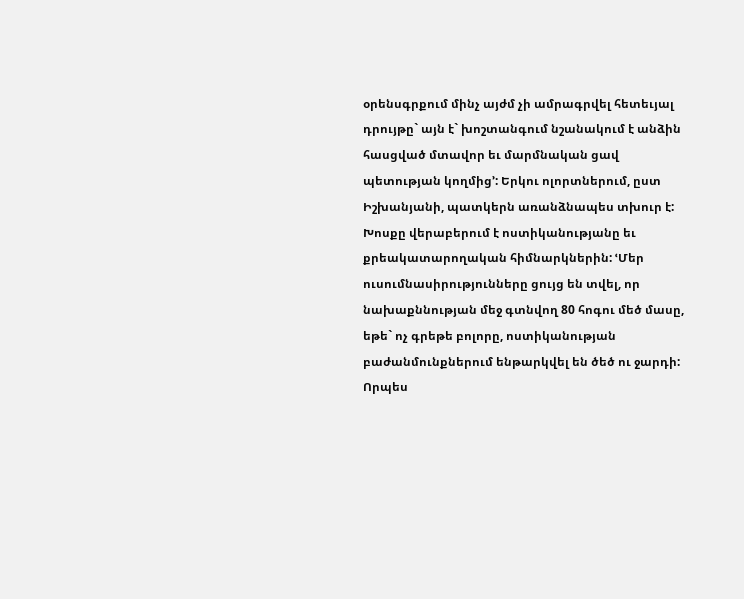օրենսգրքում մինչ այժմ չի ամրագրվել հետեւյալ դրույթը` այն է` խոշտանգում նշանակում է անձին հասցված մտավոր եւ մարմնական ցավ պետության կողմից՚: Երկու ոլորտներում, ըստ Իշխանյանի, պատկերն առանձնապես տխուր է: Խոսքը վերաբերում է ոստիկանությանը եւ քրեակատարողական հիմնարկներին: ՙՄեր ուսումնասիրությունները ցույց են տվել, որ նախաքննության մեջ գտնվող 80 հոգու մեծ մասը, եթե` ոչ գրեթե բոլորը, ոստիկանության բաժանմունքներում ենթարկվել են ծեծ ու ջարդի: Որպես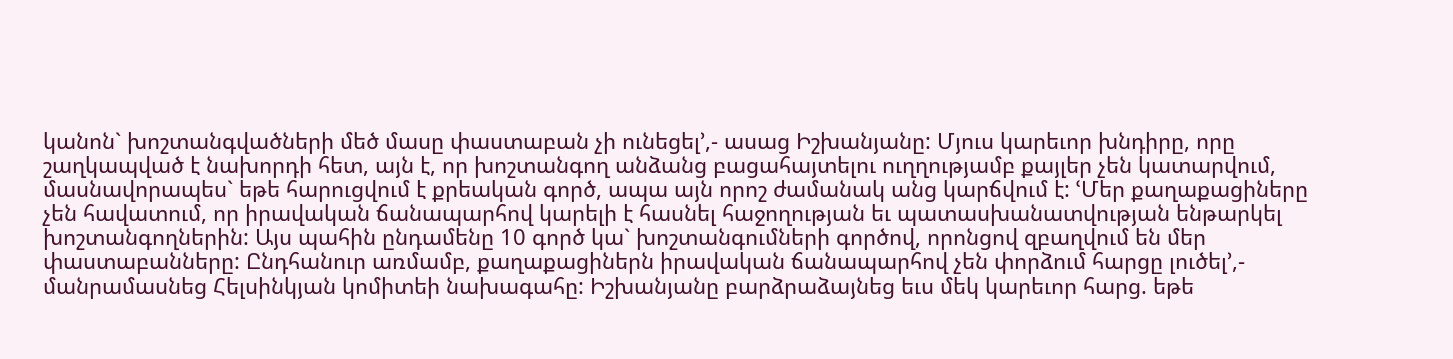կանոն` խոշտանգվածների մեծ մասը փաստաբան չի ունեցել՚,- ասաց Իշխանյանը: Մյուս կարեւոր խնդիրը, որը շաղկապված է նախորդի հետ, այն է, որ խոշտանգող անձանց բացահայտելու ուղղությամբ քայլեր չեն կատարվում, մասնավորապես` եթե հարուցվում է քրեական գործ, ապա այն որոշ ժամանակ անց կարճվում է: ՙՄեր քաղաքացիները չեն հավատում, որ իրավական ճանապարհով կարելի է հասնել հաջողության եւ պատասխանատվության ենթարկել խոշտանգողներին: Այս պահին ընդամենը 10 գործ կա` խոշտանգումների գործով, որոնցով զբաղվում են մեր փաստաբանները: Ընդհանուր առմամբ, քաղաքացիներն իրավական ճանապարհով չեն փորձում հարցը լուծել՚,- մանրամասնեց Հելսինկյան կոմիտեի նախագահը: Իշխանյանը բարձրաձայնեց եւս մեկ կարեւոր հարց. եթե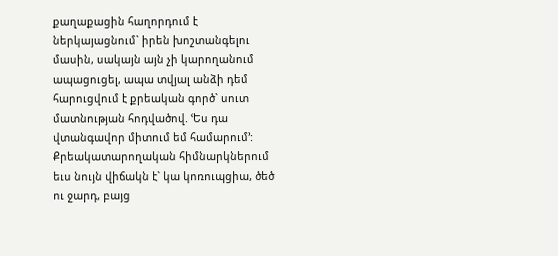քաղաքացին հաղորդում է ներկայացնում` իրեն խոշտանգելու մասին, սակայն այն չի կարողանում ապացուցել, ապա տվյալ անձի դեմ հարուցվում է քրեական գործ` սուտ մատնության հոդվածով. ՙԵս դա վտանգավոր միտում եմ համարում՚: Քրեակատարողական հիմնարկներում եւս նույն վիճակն է` կա կոռուպցիա, ծեծ ու ջարդ, բայց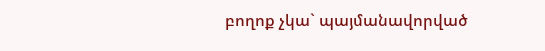բողոք չկա` պայմանավորված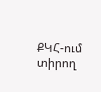ՔԿՀ-ում տիրող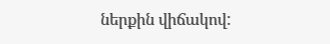ներքին վիճակով: